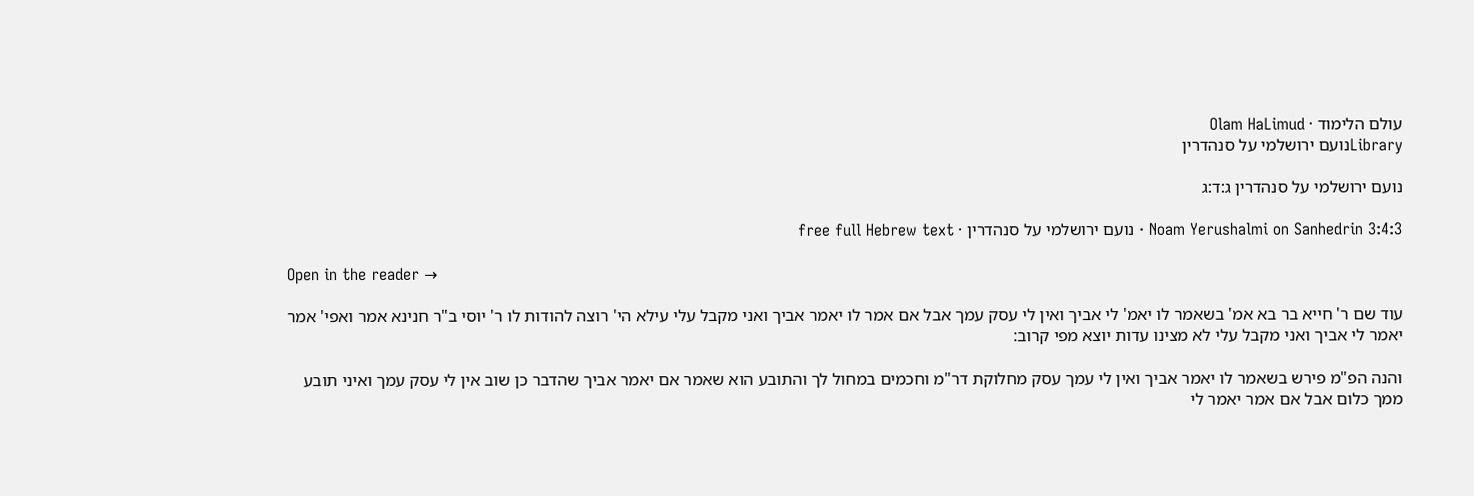עולם הלימוד · Olam HaLimud
Libraryנועם ירושלמי על סנהדרין

נועם ירושלמי על סנהדרין ג:ד:ג

Noam Yerushalmi on Sanhedrin 3:4:3 · נועם ירושלמי על סנהדרין · free full Hebrew text

Open in the reader →

עוד שם ר' חייא בר בא אמ' בשאמר לו יאמ' לי אביך ואין לי עסק עמך אבל אם אמר לו יאמר אביך ואני מקבל עלי עילא הי' רוצה להודות לו ר' יוסי ב"ר חנינא אמר ואפי' אמר יאמר לי אביך ואני מקבל עלי לא מצינו עדות יוצא מפי קרוב:

והנה הפ"מ פירש בשאמר לו יאמר אביך ואין לי עמך עסק מחלוקת דר"מ וחכמים במחול לך והתובע הוא שאמר אם יאמר אביך שהדבר כן שוב אין לי עסק עמך ואיני תובע ממך כלום אבל אם אמר יאמר לי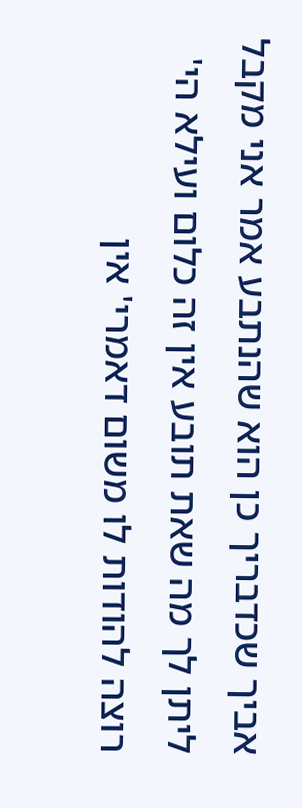אביך שכדבריך כן הוא שהנתבע אמר אני מקבל ליתן לך מה שאת תובע אין זה כלום ועילא הי' רוצה להודות לו משום דאמרי' אין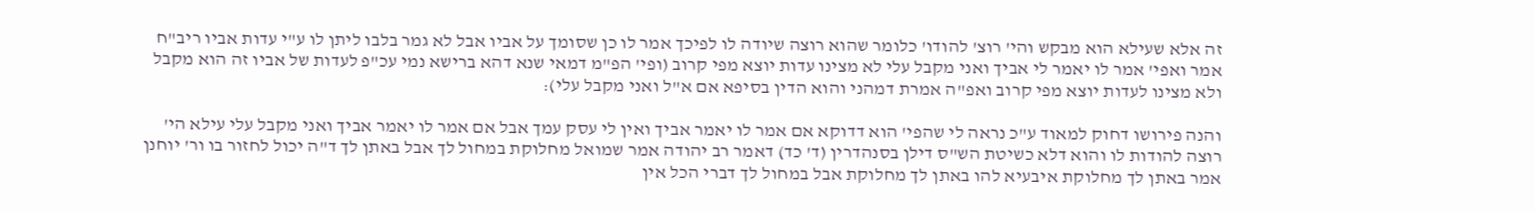זה אלא שעילא הוא מבקש והי' רוצ' להודו' כלומר שהוא רוצה שיודה לו לפיכך אמר לו כן שסומך על אביו אבל לא גמר בלבו ליתן לו ע"י עדות אביו ריב"ח אמר ואפי' אמר לו יאמר לי אביך ואני מקבל עלי לא מצינו עדות יוצא מפי קרוב (ופי' הפ"מ דמאי שנא דהא ברישא נמי עכ"פ לעדות של אביו זה הוא מקבל ולא מצינו לעדות יוצא מפי קרוב ואפ"ה אמרת דמהני והוא הדין בסיפא אם א"ל ואני מקבל עלי):

והנה פירושו דחוק למאוד ע"כ נראה לי שהפי' הוא דדוקא אם אמר לו יאמר אביך ואין לי עסק עמך אבל אם אמר לו יאמר אביך ואני מקבל עלי עילא הי' רוצה להודות לו והוא דלא כשיטת הש"ס דילן בסנהדרין (ד' כד) דאמר רב יהודה אמר שמואל מחלוקת במחול לך אבל באתן לך ד"ה יכול לחזור בו ור' יוחנן אמר באתן לך מחלוקת איבעיא להו באתן לך מחלוקת אבל במחול לך דברי הכל אין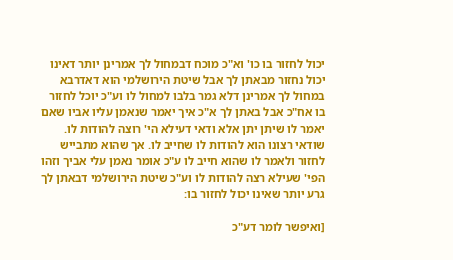יכול לחזור בו כו' וא"כ מוכח דבמחול לך אמרינן יותר דאינו יכול נחזור מבאתן לך אבל שיטת הירושלמי הוא דאדרבא במחול לך אמרינן דלא גמר בלבו למחול לו וע"כ יוכל לחזור בו אח"כ אבל באתן לך א"כ איך יאמר שנאמן עליו אביו שאם יאמר לו שיתן יתן אלא ודאי דעילא הי' רוצה להודות לו. שודאי רצונו הוא להודות לו שחייב לו. אך שהוא מתבייש לחזור ולאמר לו שהוא חייב לו ע"כ אומר נאמן עלי אביך וזהו הפי' שעילא רצה להודות לו וע"כ שיטת הירושלמי דבאתן לך גרע יותר שאינו יכול לחזור בו:

[ואיפשר לומר דע"כ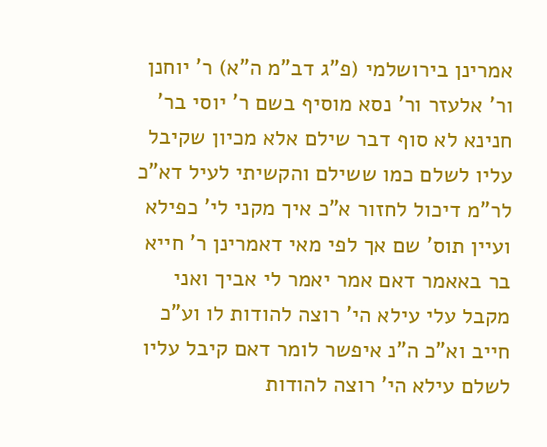אמרינן בירושלמי (פ"ג דב"מ ה"א) ר' יוחנן ור' אלעזר ור' נסא מוסיף בשם ר' יוסי בר' חנינא לא סוף דבר שילם אלא מכיון שקיבל עליו לשלם כמו ששילם והקשיתי לעיל דא"כ לר"מ דיכול לחזור א"כ איך מקני לי' כפילא ועיין תוס' שם אך לפי מאי דאמרינן ר' חייא בר באאמר דאם אמר יאמר לי אביך ואני מקבל עלי עילא הי' רוצה להודות לו וע"כ חייב וא"כ ה"נ איפשר לומר דאם קיבל עליו לשלם עילא הי' רוצה להודות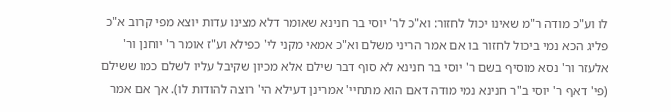לו וע"כ מודה ר"מ שאינו יכול לחזור: וא"כ לר' יוסי בר חנינא שאומר דלא מצינו עדות יוצא מפי קרוב א"כ פליג הכא נמי ביכול לחזור בו אם אמר הריני משלם וא"כ אמאי מקני לי' כפילא וע"ז אומר ר' יוחנן ור' אלעזר ור' נסא מוסיף בשם ר' יוסי בר חנינא לא סוף דבר שילם אלא מכיון שקיבל עליו לשלם כמו ששילם (פי' דאף ר' יוסי ב"ר חנינא נמי מודה דאם הוא מתחיי' אמרינן דעילא הי' רוצה להודות לו). אך אם אמר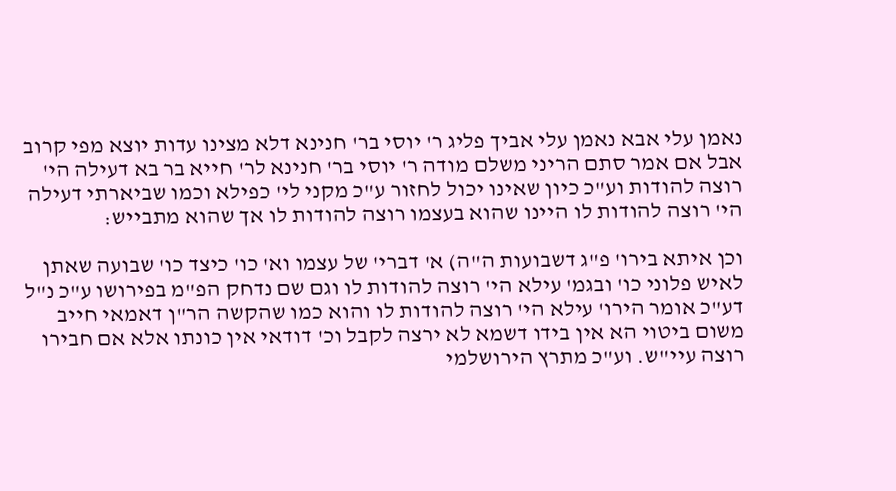נאמן עלי אבא נאמן עלי אביך פליג ר' יוסי בר' חנינא דלא מצינו עדות יוצא מפי קרוב אבל אם אמר סתם הריני משלם מודה ר' יוסי בר' חנינא לר' חייא בר בא דעילה הי' רוצה להודות וע"כ כיון שאינו יכול לחזור ע"כ מקני לי' כפילא וכמו שביארתי דעילה הי' רוצה להודות לו היינו שהוא בעצמו רוצה להודות לו אך שהוא מתבייש:

וכן איתא בירו' פ"ג דשבועות ה"ה) א' דברי' של עצמו וא' כו' כיצד כו' שבועה שאתן לאיש פלוני כו' ובגמ' עילא הי' רוצה להודות לו וגם שם נדחק הפ"מ בפירושו ע"כ נ"ל דע"כ אומר הירו' עילא הי' רוצה להודות לו והוא כמו שהקשה הר"ן דאמאי חייב משום ביטוי הא אין בידו דשמא לא ירצה לקבל וכ' דודאי אין כונתו אלא אם חבירו רוצה עיי"ש. וע"כ מתרץ הירושלמי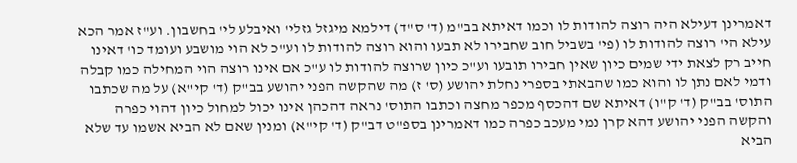דאמרינן דעילא היה רוצה להודות לו וכמו דאיתא בב"מ (ד' ס"ד) דילמא מיגזל גזלי' ואיבלע לי' בחשבון. וע"ז אמר הכא עילא הי' רוצה להודות לו (פי' בשביל חוב שחבירו לא תבעו והוא רוצה להודות לו וע"כ לא הוי מושבע ועומד כו' דאינו חייב רק לצאת ידי שמים כיון שאין חבירו תובעו וע"כ כיון שרוצה להודות לו ע"כ אם אינו רוצה הוי המחילה כמו קבלה ודמי לאם נתן לו והוא כמו שהבאתי בספרי נחלת יהושע (ס' ז) מה שהקשה הפני יהושע בב"ק (ד' קי"א) על מה שכתבו התוס' בב"ק (ד' ק"ו) דאיתא שם דהכסף מכפר מחצה וכתבו התוס' נראה דהכהן אינו יכול למחול כיון דהוי כפרה והקשה הפני יהושע דהא קרן נמי מעכב כפרה כמו דאמרינן בספ"ט דב"ק (ד' קי"א) ומנין שאם לא הביא אשמו עד שלא הביא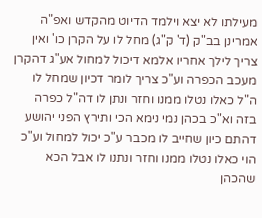מעילתו לא יצא וילמד הדיוט מהקדש ואפ"ה אמרינן בב"ק (ד' ק"ג) מחל לו על הקרן כו' ואין צריך לילך אחריו אלמא דיכול למחול אע"ג דהקרן מעכב הכפרה וע"כ צריך לומר דכיון שמחל לו ה"ל כאלו נטלו ממנו וחזר ונתן לו דה"ל כפרה בזה וא"כ בכהן נמי נימא הכי ותירץ הפני יהושע דהתם כיון שחייב לו מכבר ע"כ יכול למחול וע"כ הוי כאלו נטלו ממנו וחזר ונתנו לו אבל הכא שהכהן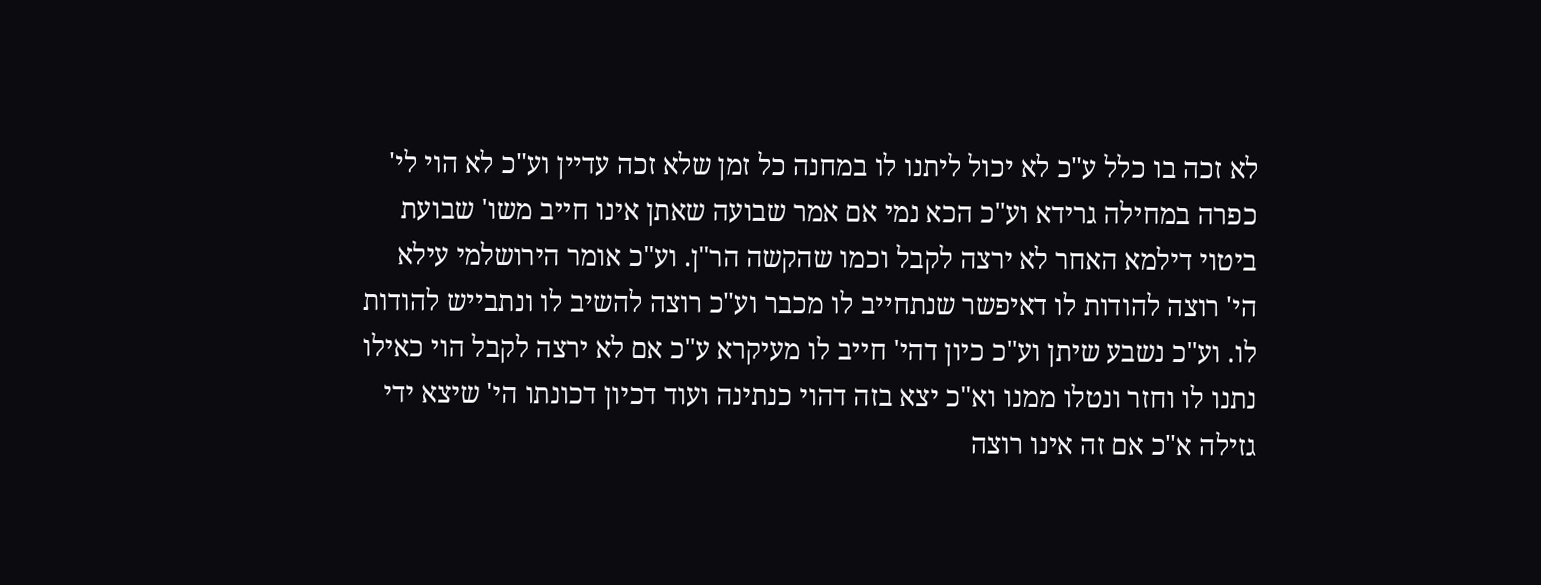לא זכה בו כלל ע"כ לא יכול ליתנו לו במחנה כל זמן שלא זכה עדיין וע"כ לא הוי לי' כפרה במחילה גרידא וע"כ הכא נמי אם אמר שבועה שאתן אינו חייב משו' שבועת ביטוי דילמא האחר לא ירצה לקבל וכמו שהקשה הר"ן. וע"כ אומר הירושלמי עילא הי' רוצה להודות לו דאיפשר שנתחייב לו מכבר וע"כ רוצה להשיב לו ונתבייש להודות לו. וע"כ נשבע שיתן וע"כ כיון דהי' חייב לו מעיקרא ע"כ אם לא ירצה לקבל הוי כאילו נתנו לו וחזר ונטלו ממנו וא"כ יצא בזה דהוי כנתינה ועוד דכיון דכונתו הי' שיצא ידי גזילה א"כ אם זה אינו רוצה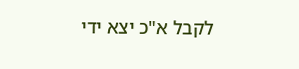לקבל א"כ יצא ידי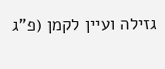גזילה ועיין לקמן (פ"ג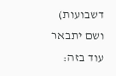דשבועות) ושם יתבאר עוד בזה: